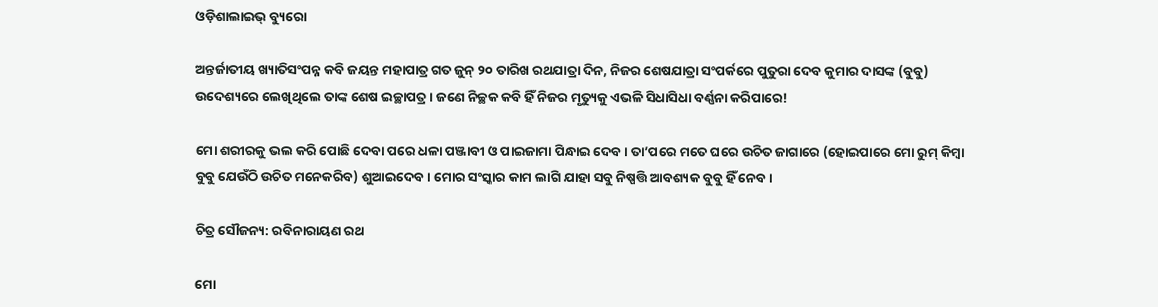ଓଡ଼ିଶାଲାଇଭ୍‌ ବ୍ୟୁରୋ

ଅନ୍ତର୍ଜାତୀୟ ଖ୍ୟାତିସଂପନ୍ନ କବି ଜୟନ୍ତ ମହାପାତ୍ର ଗତ ଜୁନ୍ ୨୦ ତାରିଖ ରଥଯାତ୍ରା ଦିନ, ନିଜର ଶେଷଯାତ୍ରା ସଂପର୍କରେ ପୁତୁରା ଦେବ କୁମାର ଦାସଙ୍କ (ବୁବୁ) ଉଦେଶ୍ୟରେ ଲେଖିଥିଲେ ତାଙ୍କ ଶେଷ ଇଚ୍ଛାପତ୍ର। ଜଣେ ନିଚ୍ଛକ କବି ହିଁ ନିଜର ମୃତ୍ୟୁକୁ ଏଭଳି ସିଧାସିଧା ବର୍ଣ୍ଣନା କରିପାରେ!

ମୋ ଶରୀରକୁ ଭଲ କରି ପୋଛି ଦେବା ପରେ ଧଳା ପଞ୍ଜାବୀ ଓ ପାଇଜାମା ପିନ୍ଧାଇ ଦେବ। ତା’ପରେ ମତେ ଘରେ ଉଚିତ ଜାଗାରେ (ହୋଇପାରେ ମୋ ରୁମ୍ କିମ୍ବା ବୁବୁ ଯେଉଁଠି ଉଚିତ ମନେକରିବ) ଶୁଆଇଦେବ। ମୋର ସଂସ୍କାର କାମ ଲାଗି ଯାହା ସବୁ ନିଷ୍ପତ୍ତି ଆବଶ୍ୟକ ବୁବୁ ହିଁ ନେବ।

ଚିତ୍ର ସୌଜନ୍ୟ: ରବିନାରାୟଣ ରଥ

ମୋ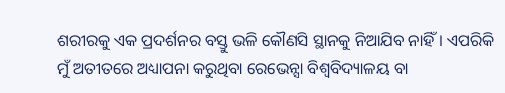ଶରୀରକୁ ଏକ ପ୍ରଦର୍ଶନର ବସ୍ତୁ ଭଳି କୌଣସି ସ୍ଥାନକୁ ନିଆଯିବ ନାହିଁ। ଏପରିକି ମୁଁ ଅତୀତରେ ଅଧ୍ୟାପନା କରୁଥିବା ରେଭେନ୍ସା ବିଶ୍ୱବିଦ୍ୟାଳୟ ବା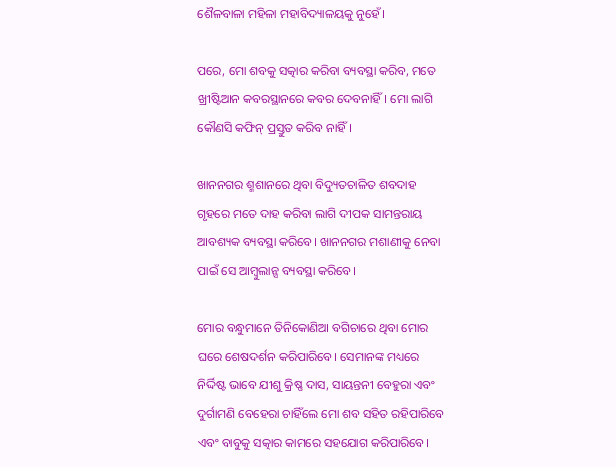ଶୈଳବାଳା ମହିଳା ମହାବିଦ୍ୟାଳୟକୁ ନୁହେଁ।

ପରେ, ମୋ ଶବକୁ ସତ୍କାର କରିବା ବ୍ୟବସ୍ଥା କରିବ, ମତେ ଖ୍ରୀଷ୍ଟିଆନ କବରସ୍ଥାନରେ କବର ଦେବନାହିଁ। ମୋ ଲାଗି କୌଣସି କଫିନ୍ ପ୍ରସ୍ତୁତ କରିବ ନାହିଁ।

ଖାନନଗର ଶ୍ମଶାନରେ ଥିବା ବିଦ୍ୟୁତଚାଳିତ ଶବଦାହ ଗୃହରେ ମତେ ଦାହ କରିବା ଲାଗି ଦୀପକ ସାମନ୍ତରାୟ ଆବଶ୍ୟକ ବ୍ୟବସ୍ଥା କରିବେ। ଖାନନଗର ମଶାଣୀକୁ ନେବା ପାଇଁ ସେ ଆମ୍ବୁଲାନ୍ସ ବ୍ୟବସ୍ଥା କରିବେ।

ମୋର ବନ୍ଧୁମାନେ ତିନିକୋଣିଆ ବଗିଚାରେ ଥିବା ମୋର ଘରେ ଶେଷଦର୍ଶନ କରିପାରିବେ। ସେମାନଙ୍କ ମଧ୍ୟରେ ନିର୍ଦ୍ଦିଷ୍ଟ ଭାବେ ଯୀଶୁ କ୍ରିଷ୍ଣ ଦାସ, ସାୟନ୍ତନୀ ବେହୁରା ଏବଂ ଦୁର୍ଗାମଣି ବେହେରା ଚାହିଁଲେ ମୋ ଶବ ସହିତ ରହିପାରିବେ ଏବଂ ବାବୁକୁ ସତ୍କାର କାମରେ ସହଯୋଗ କରିପାରିବେ।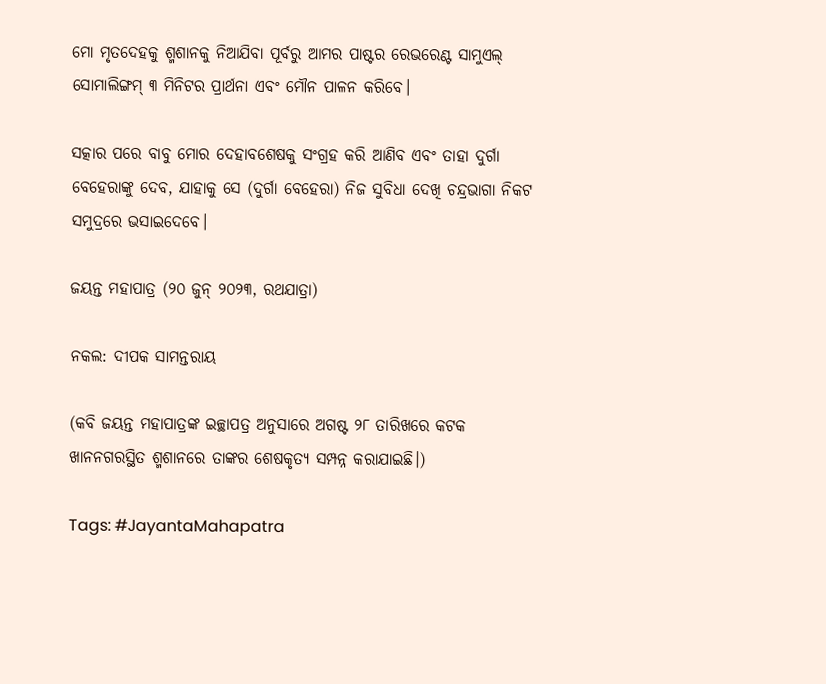ମୋ ମୃତଦେହକୁ ଶ୍ମଶାନକୁ ନିଆଯିବା ପୂର୍ବରୁ ଆମର ପାଷ୍ଟର ରେଭରେଣ୍ଟ ସାମୁଏଲ୍ ସୋମାଲିଙ୍ଗମ୍ ୩ ମିନିଟର ପ୍ରାର୍ଥନା ଏବଂ ମୌନ ପାଳନ କରିବେ।

ସତ୍କାର ପରେ ବାବୁ ମୋର ଦେହାବଶେଷକୁ ସଂଗ୍ରହ କରି ଆଣିବ ଏବଂ ତାହା ଦୁର୍ଗା ବେହେରାଙ୍କୁ ଦେବ, ଯାହାକୁ ସେ (ଦୁର୍ଗା ବେହେରା) ନିଜ ସୁବିଧା ଦେଖି ଚନ୍ଦ୍ରଭାଗା ନିକଟ ସମୁଦ୍ରରେ ଭସାଇଦେବେ।

ଜୟନ୍ତ ମହାପାତ୍ର (୨୦ ଜୁନ୍ ୨୦୨୩, ରଥଯାତ୍ରା)

ନକଲ: ଦୀପକ ସାମନ୍ତରାୟ

(କବି ଜୟନ୍ତ ମହାପାତ୍ରଙ୍କ ଇଚ୍ଛାପତ୍ର ଅନୁସାରେ ଅଗଷ୍ଟ ୨୮ ତାରିଖରେ କଟକ ଖାନନଗରସ୍ଥିତ ଶ୍ମଶାନରେ ତାଙ୍କର ଶେଷକୃତ୍ୟ ସମ୍ପନ୍ନ କରାଯାଇଛି।)

Tags: #JayantaMahapatra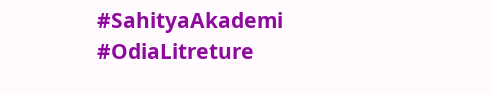#SahityaAkademi #OdiaLitreture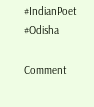#IndianPoet #Odisha

Comment